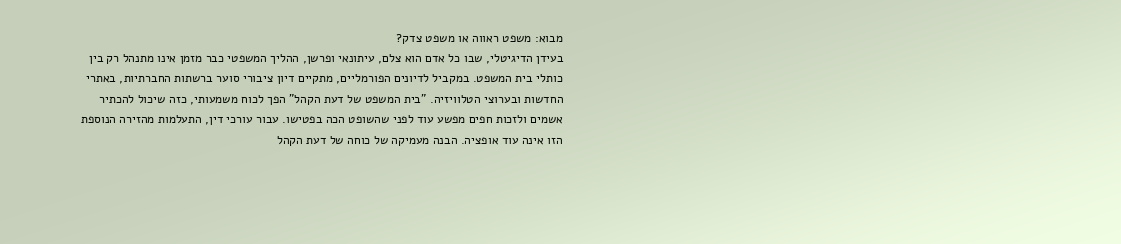מבוא: משפט ראווה או משפט צדק?
בעידן הדיגיטלי, שבו כל אדם הוא צלם, עיתונאי ופרשן, ההליך המשפטי כבר מזמן אינו מתנהל רק בין כותלי בית המשפט. במקביל לדיונים הפורמליים, מתקיים דיון ציבורי סוער ברשתות החברתיות, באתרי החדשות ובערוצי הטלוויזיה. "בית המשפט של דעת הקהל" הפך לכוח משמעותי, כזה שיכול להכתיר אשמים ולזכות חפים מפשע עוד לפני שהשופט הכה בפטישו. עבור עורכי דין, התעלמות מהזירה הנוספת הזו אינה עוד אופציה. הבנה מעמיקה של כוחה של דעת הקהל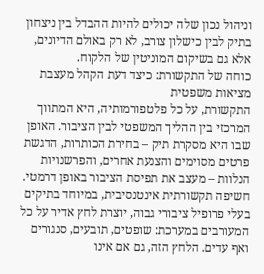וניהול נכון שלה יכולים להיות ההבדל בין ניצחון בתיק לבין כישלון צורב, לא רק באולם הדיונים, אלא גם בשיקום המוניטין של הלקוח.
כוחה של התקשורת: כיצד דעת הקהל מעצבת מציאות משפטית
התקשורת, על כל פלטפורמותיה, היא המתווך המרכזי בין ההליך המשפטי לבין הציבור. האופן שבו היא מסקרת תיק – בחירת הכותרות, הדגשת פרטים מסוימים והצנעת אחרים, והפרשנויות הנלוות – מעצב את תפיסת הציבור באופן דרמטי. חשיפה תקשורתית אינטנסיבית, במיוחד בתיקים בעלי פרופיל ציבורי גבוה, יוצרת לחץ אדיר על כל המעורבים במערכת: שופטים, תובעים, סנגורים ואף עדים. הלחץ הזה, גם אם אינו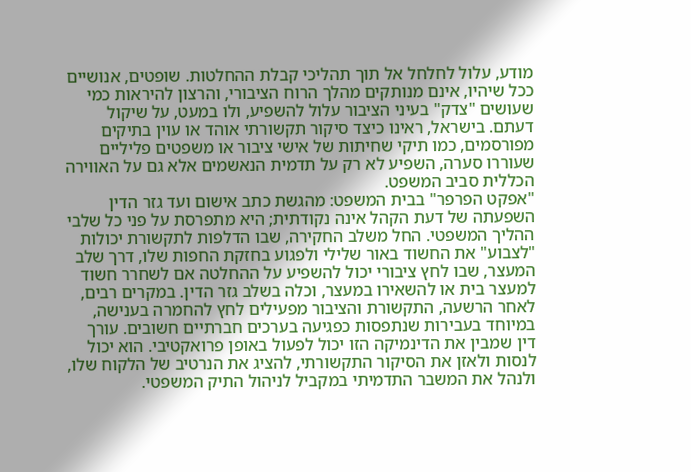מודע, עלול לחלחל אל תוך תהליכי קבלת ההחלטות. שופטים, אנושיים ככל שיהיו, אינם מנותקים מהלך הרוח הציבורי, והרצון להיראות כמי שעושים "צדק" בעיני הציבור עלול להשפיע, ולו במעט, על שיקול דעתם. בישראל, ראינו כיצד סיקור תקשורתי אוהד או עוין בתיקים מפורסמים, כמו תיקי שחיתות של אישי ציבור או משפטים פליליים שעוררו סערה, השפיע לא רק על תדמית הנאשמים אלא גם על האווירה הכללית סביב המשפט.
"אפקט הפרפר" בבית המשפט: מהגשת כתב אישום ועד גזר הדין
השפעתה של דעת הקהל אינה נקודתית; היא מתפרסת על פני כל שלבי ההליך המשפטי. החל משלב החקירה, שבו הדלפות לתקשורת יכולות "לצבוע" את החשוד באור שלילי ולפגוע בחזקת החפות שלו, דרך שלב המעצר, שבו לחץ ציבורי יכול להשפיע על ההחלטה אם לשחרר חשוד למעצר בית או להשאירו במעצר, וכלה בשלב גזר הדין. במקרים רבים, לאחר הרשעה, התקשורת והציבור מפעילים לחץ להחמרה בענישה, במיוחד בעבירות שנתפסות כפגיעה בערכים חברתיים חשובים. עורך דין שמבין את הדינמיקה הזו יכול לפעול באופן פרואקטיבי. הוא יכול לנסות ולאזן את הסיקור התקשורתי, להציג את הנרטיב של הלקוח שלו, ולנהל את המשבר התדמיתי במקביל לניהול התיק המשפטי.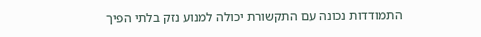התמודדות נכונה עם התקשורת יכולה למנוע נזק בלתי הפיך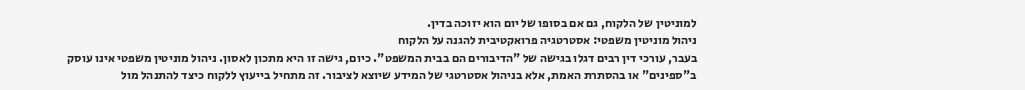למוניטין של הלקוח, גם אם בסופו של יום הוא יזוכה בדין.
ניהול מוניטין משפטי: אסטרטגיה פרואקטיבית להגנה על הלקוח
בעבר, עורכי דין רבים דגלו בגישה של "הדיבורים הם בבית המשפט". כיום, גישה זו היא מתכון לאסון. ניהול מוניטין משפטי אינו עוסק ב"ספינים" או בהסתרת האמת, אלא בניהול אסטרטגי של המידע שיוצא לציבור. זה מתחיל בייעוץ ללקוח כיצד להתנהל מול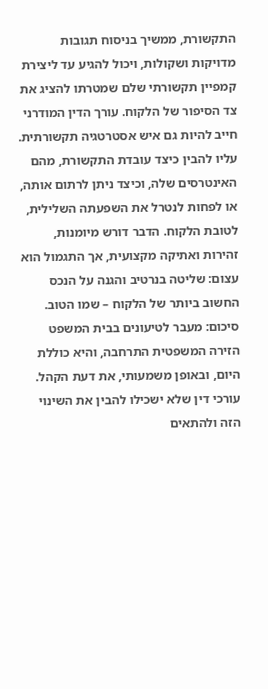התקשורת, ממשיך בניסוח תגובות מדויקות ושקולות, ויכול להגיע עד ליצירת קמפיין תקשורתי שלם שמטרתו להציג את צד הסיפור של הלקוח. עורך הדין המודרני חייב להיות גם איש אסטרטגיה תקשורתית. עליו להבין כיצד עובדת התקשורת, מהם האינטרסים שלה, וכיצד ניתן לרתום אותה, או לפחות לנטרל את השפעתה השלילית, לטובת הלקוח. הדבר דורש מיומנות, זהירות ואתיקה מקצועית, אך התגמול הוא עצום: שליטה בנרטיב והגנה על הנכס החשוב ביותר של הלקוח – שמו הטוב.
סיכום: מעבר לטיעונים בבית המשפט
הזירה המשפטית התרחבה, והיא כוללת היום, ובאופן משמעותי, את דעת הקהל. עורכי דין שלא ישכילו להבין את השינוי הזה ולהתאים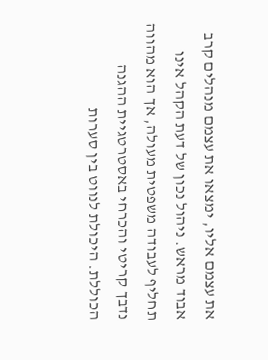את עצמם אליו, ימצאו את עצמם מנהלים קרב אבוד מראש. ניהול נכון של דעת הקהל אינו תחליף לעבודה משפטית מעולה, אך הוא מהווה נדבך קריטי והכרחי באסטרטגיית ההגנה הכוללת. היכולת לנווט בין סערות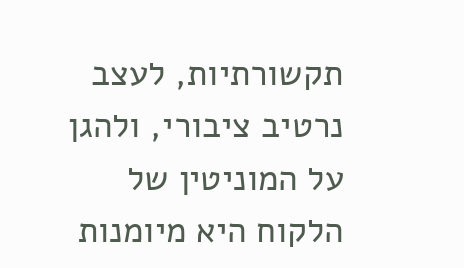תקשורתיות, לעצב נרטיב ציבורי, ולהגן על המוניטין של הלקוח היא מיומנות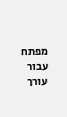מפתח עבור עורך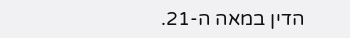הדין במאה ה-21.